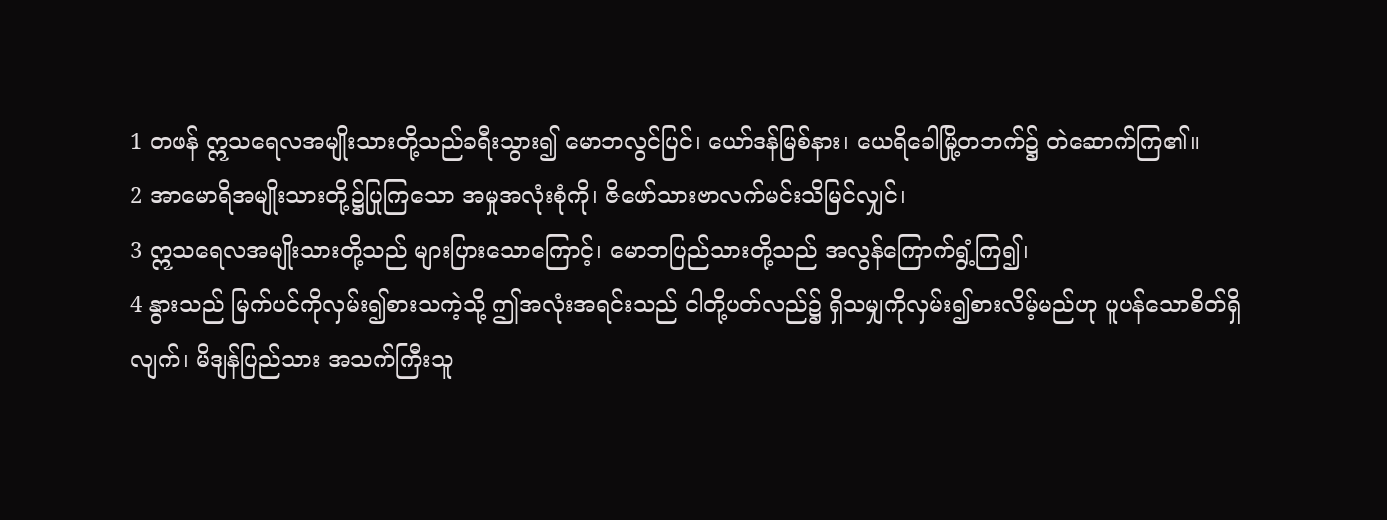1 တဖန် ဣသရေလအမျိုးသားတို့သည်ခရီးသွား၍ မောဘလွင်ပြင်၊ ယော်ဒန်မြစ်နား၊ ယေရိခေါမြို့တဘက်၌ တဲဆောက်ကြ၏။
2 အာမောရိအမျိုးသားတို့၌ပြုကြသော အမှုအလုံးစုံကို၊ ဇိဖော်သားဗာလက်မင်းသိမြင်လျှင်၊
3 ဣသရေလအမျိုးသားတို့သည် များပြားသောကြောင့်၊ မောဘပြည်သားတို့သည် အလွန်ကြောက်ရွံ့ကြ၍၊
4 နွားသည် မြက်ပင်ကိုလှမ်း၍စားသကဲ့သို့ ဤအလုံးအရင်းသည် ငါတို့ပတ်လည်၌ ရှိသမျှကိုလှမ်း၍စားလိမ့်မည်ဟု ပူပန်သောစိတ်ရှိလျက်၊ မိဒျန်ပြည်သား အသက်ကြီးသူ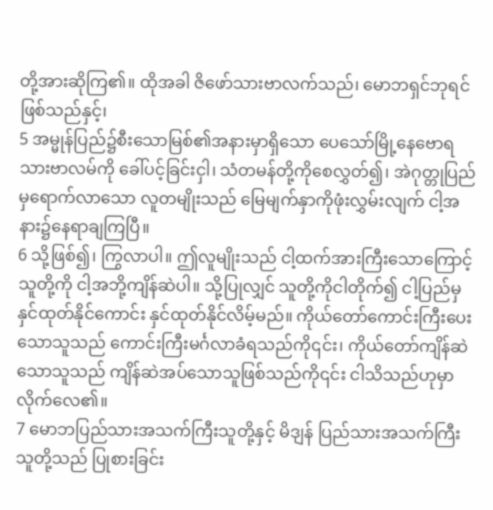တို့အားဆိုကြ၏။ ထိုအခါ ဇိဖော်သားဗာလက်သည်၊ မောဘရှင်ဘုရင်ဖြစ်သည်နှင့်၊
5 အမ္မုန်ပြည်၌စီးသောမြစ်၏အနားမှာရှိသော ပေသော်မြို့နေဗောရသားဗာလမ်ကို ခေါ်ပင့်ခြင်းငှါ၊ သံတမန်တို့ကိုစေလွှတ်၍၊ အဲဂုတ္တုပြည်မှရောက်လာသော လူတမျိုးသည် မြေမျက်နှာကိုဖုံးလွှမ်းလျက် ငါ့အနား၌နေရာချကြပြီ။
6 သို့ဖြစ်၍၊ ကြွလာပါ။ ဤလူမျိုးသည် ငါ့ထက်အားကြီးသောကြောင့် သူတို့ကို ငါ့အဘို့ကျိန်ဆဲပါ။ သို့ပြုလျှင် သူတို့ကိုငါတိုက်၍ ငါ့ပြည်မှနှင်ထုတ်နိုင်ကောင်း နှင်ထုတ်နိုင်လိမ့်မည်။ ကိုယ်တော်ကောင်းကြီးပေးသောသူသည် ကောင်းကြီးမင်္ဂလာခံရသည်ကို၎င်း၊ ကိုယ်တော်ကျိန်ဆဲသောသူသည် ကျိန်ဆဲအပ်သောသူဖြစ်သည်ကို၎င်း ငါသိသည်ဟုမှာလိုက်လေ၏။
7 မောဘပြည်သားအသက်ကြီးသူတို့နှင့် မိဒျန် ပြည်သားအသက်ကြီးသူတို့သည် ပြုစားခြင်း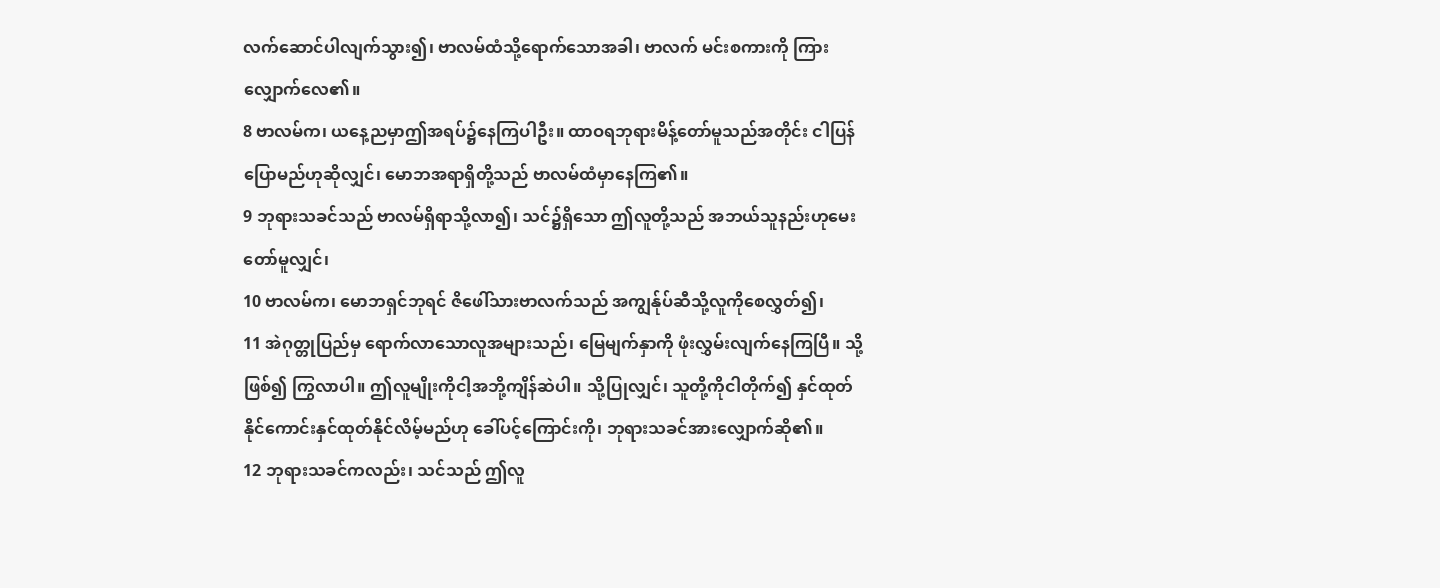လက်ဆောင်ပါလျက်သွား၍၊ ဗာလမ်ထံသို့ရောက်သောအခါ၊ ဗာလက် မင်းစကားကို ကြားလျှောက်လေ၏။
8 ဗာလမ်က၊ ယနေ့ညမှာဤအရပ်၌နေကြပါဦး။ ထာဝရဘုရားမိန့်တော်မူသည်အတိုင်း ငါပြန်ပြောမည်ဟုဆိုလျှင်၊ မောဘအရာရှိတို့သည် ဗာလမ်ထံမှာနေကြ၏။
9 ဘုရားသခင်သည် ဗာလမ်ရှိရာသို့လာ၍၊ သင်၌ရှိသော ဤလူတို့သည် အဘယ်သူနည်းဟုမေးတော်မူလျှင်၊
10 ဗာလမ်က၊ မောဘရှင်ဘုရင် ဇိဖေါ်သားဗာလက်သည် အကျွန်ုပ်ဆီသို့လူကိုစေလွှတ်၍၊
11 အဲဂုတ္တုပြည်မှ ရောက်လာသောလူအများသည်၊ မြေမျက်နှာကို ဖုံးလွှမ်းလျက်နေကြပြီ။ သို့ဖြစ်၍ ကြွလာပါ။ ဤလူမျိုးကိုငါ့အဘို့ကျိန်ဆဲပါ။ သို့ပြုလျှင်၊ သူတို့ကိုငါတိုက်၍ နှင်ထုတ်နိုင်ကောင်းနှင်ထုတ်နိုင်လိမ့်မည်ဟု ခေါ်ပင့်ကြောင်းကို၊ ဘုရားသခင်အားလျှောက်ဆို၏။
12 ဘုရားသခင်ကလည်း၊ သင်သည် ဤလူ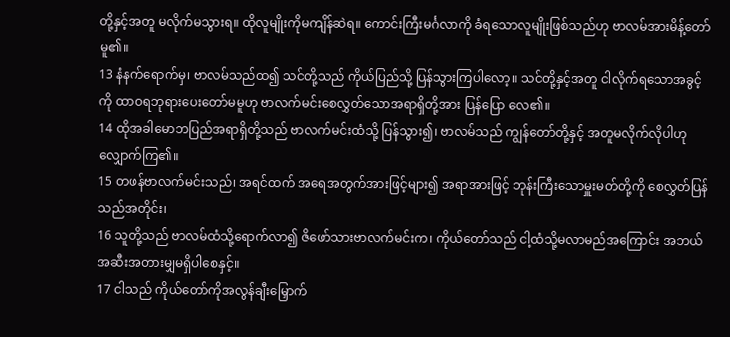တို့နှင့်အတူ မလိုက်မသွားရ။ ထိုလူမျိုးကိုမကျိန်ဆဲရ။ ကောင်းကြီးမင်္ဂလာကို ခံရသောလူမျိုးဖြစ်သည်ဟု ဗာလမ်အားမိန့်တော်မူ၏။
13 နံနက်ရောက်မှ၊ ဗာလမ်သည်ထ၍ သင်တို့သည် ကိုယ်ပြည်သို့ ပြန်သွားကြပါလော့။ သင်တို့နှင့်အတူ ငါလိုက်ရသောအခွင့်ကို ထာဝရဘုရားပေးတော်မမူဟု ဗာလက်မင်းစေလွှတ်သောအရာရှိတို့အား ပြန်ပြော လေ၏။
14 ထိုအခါမောဘပြည်အရာရှိတို့သည် ဗာလက်မင်းထံသို့ ပြန်သွား၍၊ ဗာလမ်သည် ကျွန်တော်တို့နှင့် အတူမလိုက်လိုပါဟု လျှောက်ကြ၏။
15 တဖန်ဗာလက်မင်းသည်၊ အရင်ထက် အရေအတွက်အားဖြင့်များ၍ အရာအားဖြင့် ဘုန်းကြီးသောမှူးမတ်တို့ကို စေလွှတ်ပြန်သည်အတိုင်း၊
16 သူတို့သည် ဗာလမ်ထံသို့ရောက်လာ၍ ဇိဖော်သားဗာလက်မင်းက၊ ကိုယ်တော်သည် ငါ့ထံသို့မလာမည်အကြောင်း အဘယ်အဆီးအတားမျှမရှိပါစေနှင့်။
17 ငါသည် ကိုယ်တော်ကိုအလွန်ချီးမြှောက်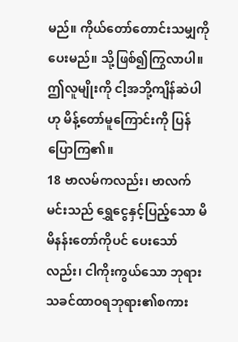မည်။ ကိုယ်တော်တောင်းသမျှကို ပေးမည်။ သို့ဖြစ်၍ကြွလာပါ။ ဤလူမျိုးကို ငါ့အဘို့ကျိန်ဆဲပါဟု မိန့်တော်မူကြောင်းကို ပြန်ပြောကြ၏။
18 ဗာလမ်ကလည်း၊ ဗာလက်မင်းသည် ရွှေငွေနှင့်ပြည့်သော မိမိနန်းတော်ကိုပင် ပေးသော်လည်း၊ ငါကိုးကွယ်သော ဘုရားသခင်ထာဝရဘုရား၏စကား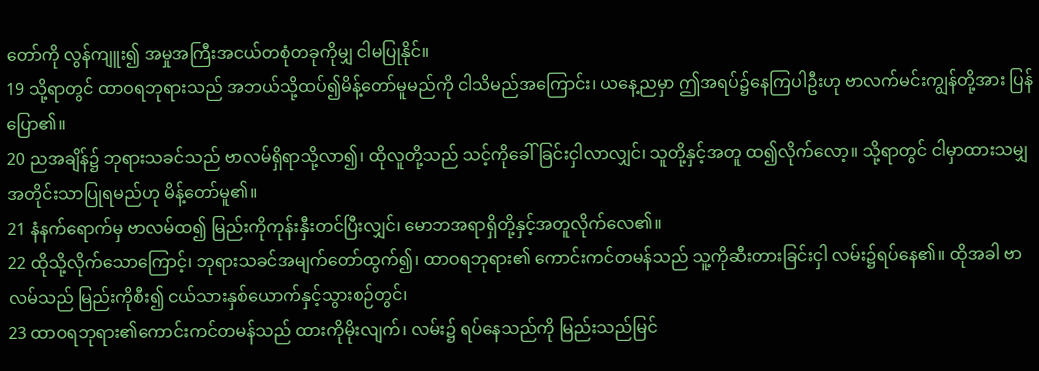တော်ကို လွန်ကျူး၍ အမှုအကြီးအငယ်တစုံတခုကိုမျှ ငါမပြုနိုင်။
19 သို့ရာတွင် ထာဝရဘုရားသည် အဘယ်သို့ထပ်၍မိန့်တော်မူမည်ကို ငါသိမည်အကြောင်း၊ ယနေ့ညမှာ ဤအရပ်၌နေကြပါဦးဟု ဗာလက်မင်းကျွန်တို့အား ပြန်ပြော၏။
20 ညအချိန်၌ ဘုရားသခင်သည် ဗာလမ်ရှိရာသို့လာ၍၊ ထိုလူတို့သည် သင့်ကိုခေါ်ခြင်းငှါလာလျှင်၊ သူတို့နှင့်အတူ ထ၍လိုက်လော့။ သို့ရာတွင် ငါမှာထားသမျှအတိုင်းသာပြုရမည်ဟု မိန့်တော်မူ၏။
21 နံနက်ရောက်မှ ဗာလမ်ထ၍ မြည်းကိုကုန်းနှီးတင်ပြီးလျှင်၊ မောဘအရာရှိတို့နှင့်အတူလိုက်လေ၏။
22 ထိုသို့လိုက်သောကြောင့်၊ ဘုရားသခင်အမျက်တော်ထွက်၍၊ ထာဝရဘုရား၏ ကောင်းကင်တမန်သည် သူ့ကိုဆီးတားခြင်းငှါ လမ်း၌ရပ်နေ၏။ ထိုအခါ ဗာလမ်သည် မြည်းကိုစီး၍ ငယ်သားနှစ်ယောက်နှင့်သွားစဉ်တွင်၊
23 ထာဝရဘုရား၏ကောင်းကင်တမန်သည် ထားကိုမိုးလျက်၊ လမ်း၌ ရပ်နေသည်ကို မြည်းသည်မြင်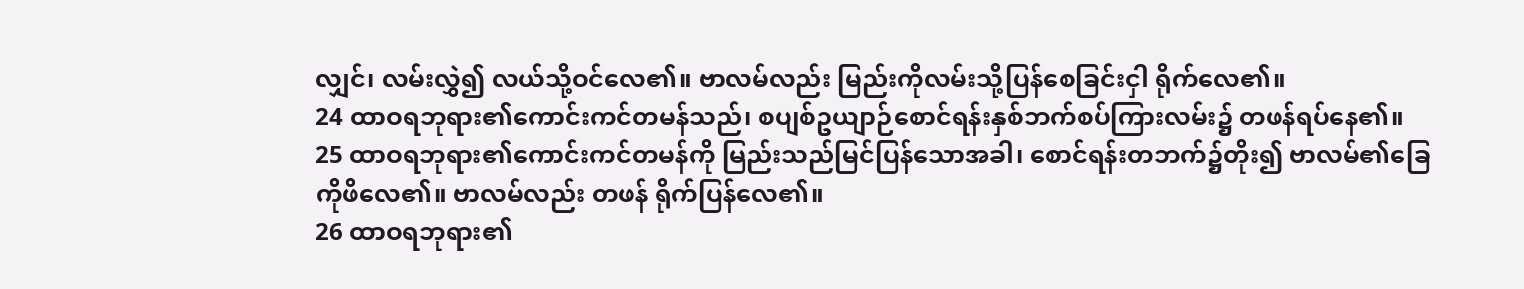လျှင်၊ လမ်းလွှဲ၍ လယ်သို့ဝင်လေ၏။ ဗာလမ်လည်း မြည်းကိုလမ်းသို့ပြန်စေခြင်းငှါ ရိုက်လေ၏။
24 ထာဝရဘုရား၏ကောင်းကင်တမန်သည်၊ စပျစ်ဥယျာဉ်စောင်ရန်းနှစ်ဘက်စပ်ကြားလမ်း၌ တဖန်ရပ်နေ၏။
25 ထာဝရဘုရား၏ကောင်းကင်တမန်ကို မြည်းသည်မြင်ပြန်သောအခါ၊ စောင်ရန်းတဘက်၌တိုး၍ ဗာလမ်၏ခြေကိုဖိလေ၏။ ဗာလမ်လည်း တဖန် ရိုက်ပြန်လေ၏။
26 ထာဝရဘုရား၏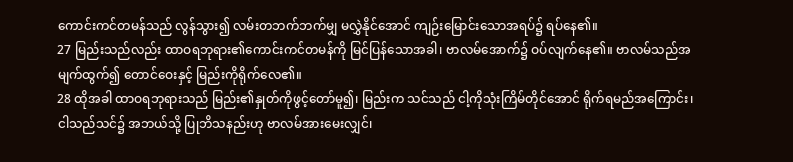ကောင်းကင်တမန်သည် လွန်သွား၍ လမ်းတဘက်ဘက်မျှ မလွှဲနိုင်အောင် ကျဉ်းမြောင်းသောအရပ်၌ ရပ်နေ၏။
27 မြည်းသည်လည်း ထာဝရဘုရား၏ကောင်းကင်တမန်ကို မြင်ပြန်သောအခါ၊ ဗာလမ်အောက်၌ ဝပ်လျက်နေ၏။ ဗာလမ်သည်အမျက်ထွက်၍ တောင်ဝေးနှင့် မြည်းကိုရိုက်လေ၏။
28 ထိုအခါ ထာဝရဘုရားသည် မြည်း၏နှုတ်ကိုဖွင့်တော်မူ၍၊ မြည်းက သင်သည် ငါ့ကိုသုံးကြိမ်တိုင်အောင် ရိုက်ရမည်အကြောင်း၊ ငါသည်သင်၌ အဘယ်သို့ ပြုဘိသနည်းဟု ဗာလမ်အားမေးလျှင်၊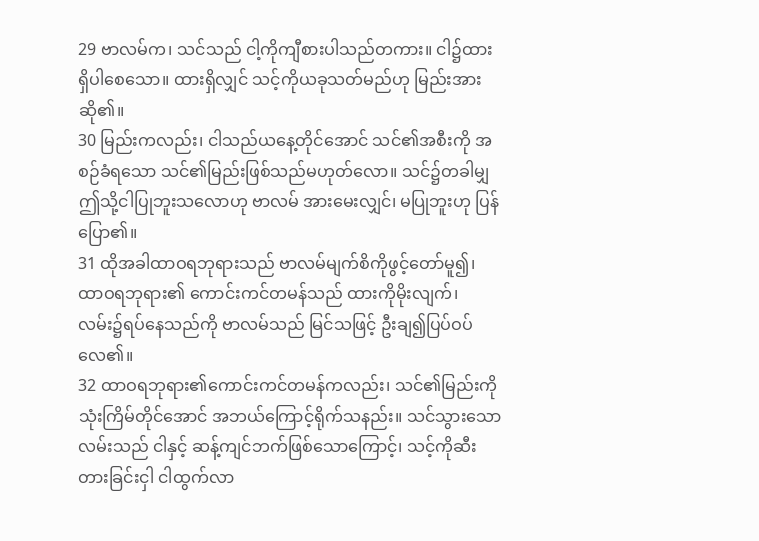29 ဗာလမ်က၊ သင်သည် ငါ့ကိုကျီစားပါသည်တကား။ ငါ၌ထားရှိပါစေသော။ ထားရှိလျှင် သင့်ကိုယခုသတ်မည်ဟု မြည်းအားဆို၏။
30 မြည်းကလည်း၊ ငါသည်ယနေ့တိုင်အောင် သင်၏အစီးကို အစဉ်ခံရသော သင်၏မြည်းဖြစ်သည်မဟုတ်လော။ သင်၌တခါမျှ ဤသို့ငါပြုဘူးသလောဟု ဗာလမ် အားမေးလျှင်၊ မပြုဘူးဟု ပြန်ပြော၏။
31 ထိုအခါထာဝရဘုရားသည် ဗာလမ်မျက်စိကိုဖွင့်တော်မူ၍၊ ထာဝရဘုရား၏ ကောင်းကင်တမန်သည် ထားကိုမိုးလျက်၊ လမ်း၌ရပ်နေသည်ကို ဗာလမ်သည် မြင်သဖြင့် ဦးချ၍ပြပ်ဝပ်လေ၏။
32 ထာဝရဘုရား၏ကောင်းကင်တမန်ကလည်း၊ သင်၏မြည်းကို သုံးကြိမ်တိုင်အောင် အဘယ်ကြောင့်ရိုက်သနည်း။ သင်သွားသောလမ်းသည် ငါနှင့် ဆန့်ကျင်ဘက်ဖြစ်သောကြောင့်၊ သင့်ကိုဆီးတားခြင်းငှါ ငါထွက်လာ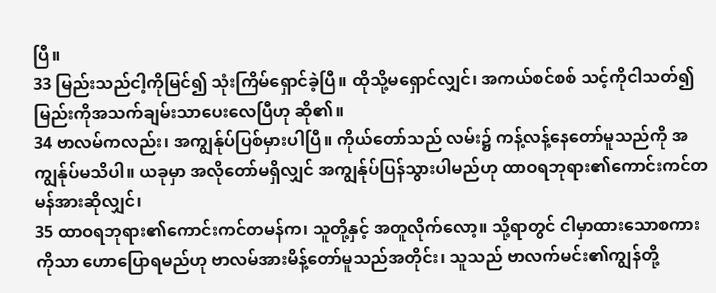ပြီ။
33 မြည်းသည်ငါ့ကိုမြင်၍ သုံးကြိမ်ရှောင်ခဲ့ပြီ။ ထိုသို့မရှောင်လျှင်၊ အကယ်စင်စစ် သင့်ကိုငါသတ်၍ မြည်းကိုအသက်ချမ်းသာပေးလေပြီဟု ဆို၏။
34 ဗာလမ်ကလည်း၊ အကျွန်ုပ်ပြစ်မှားပါပြီ။ ကိုယ်တော်သည် လမ်း၌ ကန့်လန့်နေတော်မူသည်ကို အကျွန်ုပ်မသိပါ။ ယခုမှာ အလိုတော်မရှိလျှင် အကျွန်ုပ်ပြန်သွားပါမည်ဟု ထာဝရဘုရား၏ကောင်းကင်တမန်အားဆိုလျှင်၊
35 ထာဝရဘုရား၏ကောင်းကင်တမန်က၊ သူတို့နှင့် အတူလိုက်လော့။ သို့ရာတွင် ငါမှာထားသောစကားကိုသာ ဟောပြောရမည်ဟု ဗာလမ်အားမိန့်တော်မူသည်အတိုင်း၊ သူသည် ဗာလက်မင်း၏ကျွန်တို့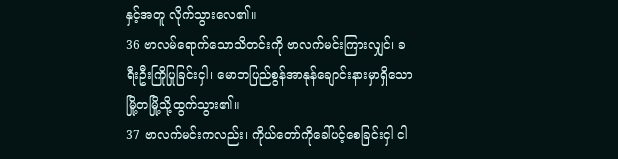နှင့်အတူ လိုက်သွားလေ၏။
36 ဗာလမ်ရောက်သောသိတင်းကို ဗာလက်မင်းကြားလျှင်၊ ခရီးဦးကြိုပြုခြင်းငှါ၊ မောဘပြည်စွန်အာနုန်ချောင်းနားမှာရှိသော မြို့တမြို့သို့ထွက်သွား၏။
37 ဗာလက်မင်းကလည်း၊ ကိုယ်တော်ကိုခေါ်ပင့်စေခြင်းငှါ ငါ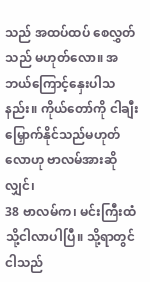သည် အထပ်ထပ် စေလွှတ်သည် မဟုတ်လော။ အဘယ်ကြောင့်နှေးပါသနည်း။ ကိုယ်တော်ကို ငါချီးမြှောက်နိုင်သည်မဟုတ်လောဟု ဗာလမ်အားဆိုလျှင်၊
38 ဗာလမ်က၊ မင်းကြီးထံသို့ငါလာပါပြီ။ သို့ရာတွင် ငါသည်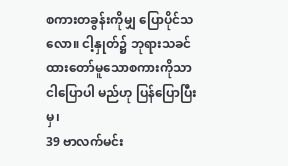စကားတခွန်းကိုမျှ ပြောပိုင်သလော။ ငါ့နှုတ်၌ ဘုရားသခင်ထားတော်မူသောစကားကိုသာ ငါပြောပါ မည်ဟု ပြန်ပြောပြီးမှ၊
39 ဗာလက်မင်း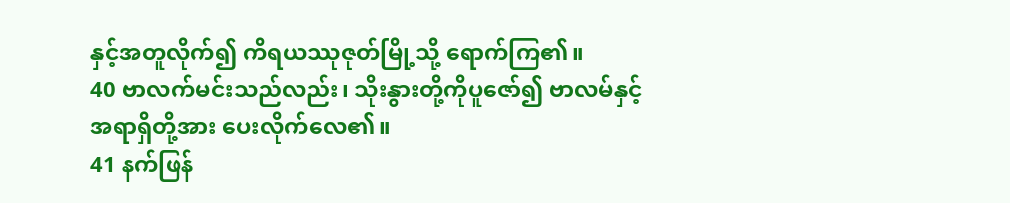နှင့်အတူလိုက်၍ ကိရယဿုဇုတ်မြို့သို့ ရောက်ကြ၏။
40 ဗာလက်မင်းသည်လည်း၊ သိုးနွားတို့ကိုပူဇော်၍ ဗာလမ်နှင့် အရာရှိတို့အား ပေးလိုက်လေ၏။
41 နက်ဖြန်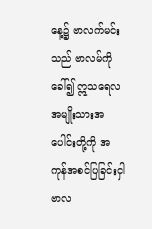နေ့၌ ဗာလက်မင်းသည် ဗာလမ်ကိုခေါ်၍ ဣသရေလအမျိုးသားအပေါင်းတို့ကို အကုန်အစင်ပြခြင်းငှါ ဗာလ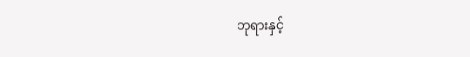ဘုရားနှင့်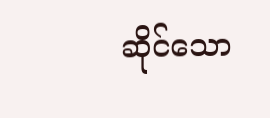ဆိုင်သော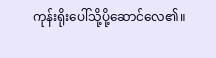ကုန်းရိုးပေါ်သို့ပို့ဆောင်လေ၏။